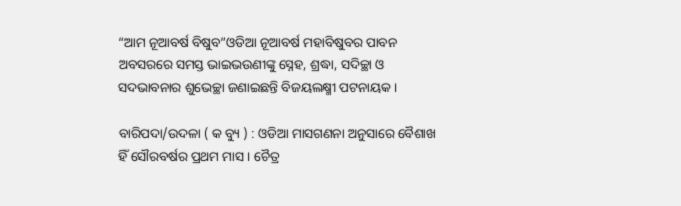“ଆମ ନୂଆବର୍ଷ ବିଷୁବ”ଓଡିଆ ନୂଆବର୍ଷ ମହାବିଷୁବର ପାବନ ଅବସରରେ ସମସ୍ତ ଭାଇଭଉଣୀଙ୍କୁ ସ୍ନେହ, ଶ୍ରଦ୍ଧା, ସଦିଚ୍ଛା ଓ ସଦଭାବନାର ଶୁଭେଚ୍ଛା ଜଣାଇଛନ୍ତି ବିଜୟଲକ୍ଷ୍ମୀ ପଟନାୟକ।

ବାରିପଦା/ଉଦଳା ( କ ବ୍ୟୁ ) : ଓଡିଆ ମାସଗଣନା ଅନୁସାରେ ବୈଶାଖ ହିଁ ସୌରବର୍ଷର ପ୍ରଥମ ମାସ । ଚୈତ୍ର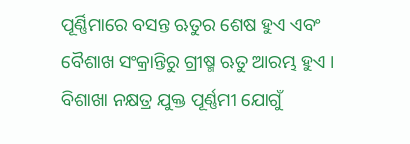ପୂର୍ଣ୍ଣିମାରେ ବସନ୍ତ ଋତୁର ଶେଷ ହୁଏ ଏବଂ ବୈଶାଖ ସଂକ୍ରାନ୍ତିରୁ ଗ୍ରୀଷ୍ମ ଋତୁ ଆରମ୍ଭ ହୁଏ । ବିଶାଖା ନକ୍ଷତ୍ର ଯୁକ୍ତ ପୂର୍ଣ୍ଣମୀ ଯୋଗୁଁ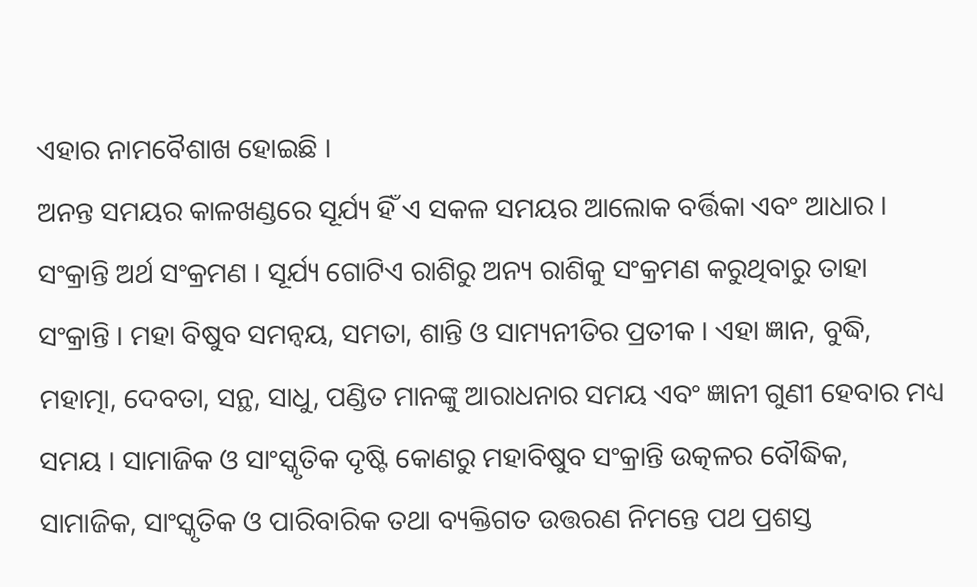ଏହାର ନାମବୈଶାଖ ହୋଇଛି ।
ଅନନ୍ତ ସମୟର କାଳଖଣ୍ଡରେ ସୂର୍ଯ୍ୟ ହିଁ ଏ ସକଳ ସମୟର ଆଲୋକ ବର୍ତ୍ତିକା ଏବଂ ଆଧାର । ସଂକ୍ରାନ୍ତି ଅର୍ଥ ସଂକ୍ରମଣ । ସୂର୍ଯ୍ୟ ଗୋଟିଏ ରାଶିରୁ ଅନ୍ୟ ରାଶିକୁ ସଂକ୍ରମଣ କରୁଥିବାରୁ ତାହା ସଂକ୍ରାନ୍ତି । ମହା ବିଷୁବ ସମନ୍ବୟ, ସମତା, ଶାନ୍ତି ଓ ସାମ୍ୟନୀତିର ପ୍ରତୀକ । ଏହା ଜ୍ଞାନ, ବୁଦ୍ଧି, ମହାତ୍ମା, ଦେବତା, ସନ୍ଥ, ସାଧୁ, ପଣ୍ଡିତ ମାନଙ୍କୁ ଆରାଧନାର ସମୟ ଏବଂ ଜ୍ଞାନୀ ଗୁଣୀ ହେବାର ମଧ୍ୟ ସମୟ । ସାମାଜିକ ଓ ସାଂସ୍କୃତିକ ଦୃଷ୍ଟି କୋଣରୁ ମହାବିଷୁବ ସଂକ୍ରାନ୍ତି ଉତ୍କଳର ବୌଦ୍ଧିକ, ସାମାଜିକ, ସାଂସ୍କୃତିକ ଓ ପାରିବାରିକ ତଥା ବ୍ୟକ୍ତିଗତ ଉତ୍ତରଣ ନିମନ୍ତେ ପଥ ପ୍ରଶସ୍ତ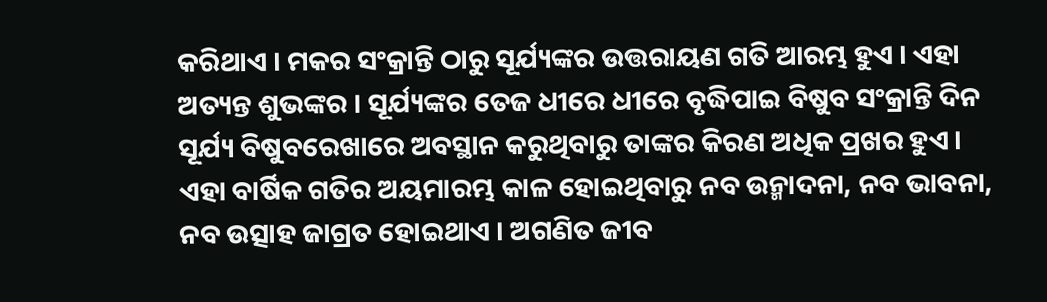କରିଥାଏ । ମକର ସଂକ୍ରାନ୍ତି ଠାରୁ ସୂର୍ଯ୍ୟଙ୍କର ଉତ୍ତରାୟଣ ଗତି ଆରମ୍ଭ ହୁଏ । ଏହା ଅତ୍ୟନ୍ତ ଶୁଭଙ୍କର । ସୂର୍ଯ୍ୟଙ୍କର ତେଜ ଧୀରେ ଧୀରେ ବୃଦ୍ଧିପାଇ ବିଷୁବ ସଂକ୍ରାନ୍ତି ଦିନ ସୂର୍ଯ୍ୟ ବିଷୁବରେଖାରେ ଅବସ୍ଥାନ କରୁଥିବାରୁ ତାଙ୍କର କିରଣ ଅଧିକ ପ୍ରଖର ହୁଏ । ଏହା ବାର୍ଷିକ ଗତିର ଅୟମାରମ୍ଭ କାଳ ହୋଇଥିବାରୁ ନବ ଉନ୍ମାଦନା, ନବ ଭାବନା, ନବ ଉତ୍ସାହ ଜାଗ୍ରତ ହୋଇଥାଏ । ଅଗଣିତ ଜୀବ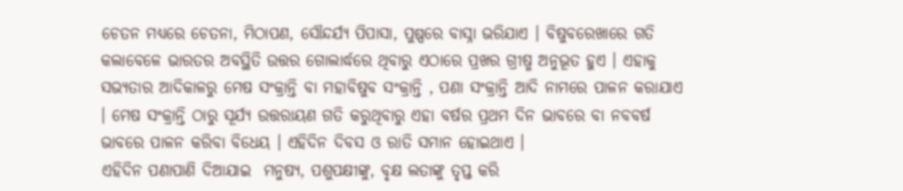ଚେତନ ମଧ୍ୟରେ ଚେତନା, ମିଠାପଣ, ସୌନ୍ଦର୍ଯ୍ୟ ପିପାସା, ପୁଷ୍ପରେ ବାସ୍ନା ଭରିଯାଏ । ବିଷୁବରେଖାରେ ଗତି କଲାବେଳେ ଭାରତର ଅବସ୍ଥିତି ଉତ୍ତର ଗୋଲାର୍ଦ୍ଧରେ ଥିବାରୁ ଏଠାରେ ପ୍ରଖର ଗ୍ରୀଷ୍ମ ଅନୁଭୂତ ହୁଏ । ଏହାକୁ ସଭ୍ୟତାର ଆଦିକାଳରୁ ମେଷ ସଂକ୍ରାନ୍ତି ବା ମହାବିଷୁବ ସଂକ୍ରାନ୍ତି , ପଣା ସଂକ୍ରାନ୍ତି ଆଦି ନାମରେ ପାଳନ କରାଯାଏ । ମେଷ ସଂକ୍ରାନ୍ତି ଠାରୁ ସୂର୍ଯ୍ୟ ଉତ୍ତରାୟଣ ଗତି କରୁଥିବାରୁ ଏହା ବର୍ଷର ପ୍ରଥମ ଦିନ ଭାବରେ ବା ନବବର୍ଷ ଭାବରେ ପାଳନ କରିବା ବିଧେୟ । ଏହିଦିନ ଦିବସ ଓ ରାତି ସମାନ ହୋଇଥାଏ ।
ଏହିଦିନ ପଣାପାଣି ଦିଆଯାଇ  ମନୁଷ୍ୟ, ପଶୁପକ୍ଷୀଙ୍କୁ, ବୃକ୍ଷ ଲତାଙ୍କୁ ତୃପ୍ତ କରି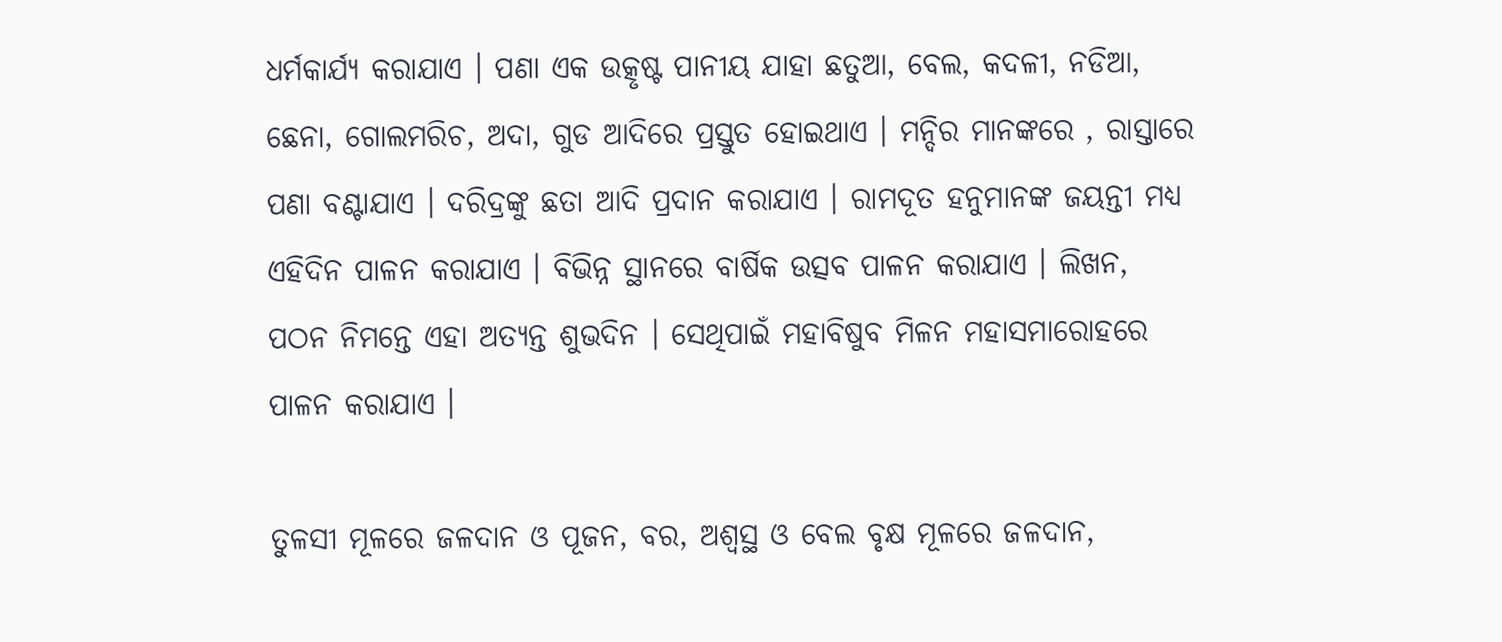ଧର୍ମକାର୍ଯ୍ୟ କରାଯାଏ । ପଣା ଏକ ଉତ୍କୃଷ୍ଟ ପାନୀୟ ଯାହା ଛତୁଆ, ବେଲ, କଦଳୀ, ନଡିଆ, ଛେନା, ଗୋଲମରିଚ, ଅଦା, ଗୁଡ ଆଦିରେ ପ୍ରସ୍ତୁତ ହୋଇଥାଏ । ମନ୍ଦିର ମାନଙ୍କରେ , ରାସ୍ତାରେ ପଣା ବଣ୍ଟାଯାଏ । ଦରିଦ୍ରଙ୍କୁ ଛତା ଆଦି ପ୍ରଦାନ କରାଯାଏ । ରାମଦୂତ ହନୁମାନଙ୍କ ଜୟନ୍ତୀ ମଧ୍ୟ ଏହିଦିନ ପାଳନ କରାଯାଏ । ବିଭିନ୍ନ ସ୍ଥାନରେ ବାର୍ଷିକ ଉତ୍ସବ ପାଳନ କରାଯାଏ । ଲିଖନ, ପଠନ ନିମନ୍ତେ ଏହା ଅତ୍ୟନ୍ତ ଶୁଭଦିନ । ସେଥିପାଇଁ ମହାବିଷୁବ ମିଳନ ମହାସମାରୋହରେ ପାଳନ କରାଯାଏ ।

ତୁଳସୀ ମୂଳରେ ଜଳଦାନ ଓ ପୂଜନ, ବର, ଅଶ୍ବସ୍ଥ ଓ ବେଲ ବୃକ୍ଷ ମୂଳରେ ଜଳଦାନ,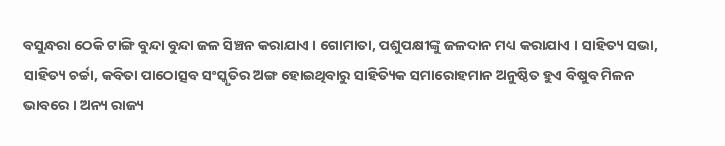ବସୁନ୍ଧରା ଠେକି ଟାଙ୍ଗି ବୁନ୍ଦା ବୁନ୍ଦା ଜଳ ସିଞ୍ଚନ କରାଯାଏ । ଗୋମାତା, ପଶୁପକ୍ଷୀଙ୍କୁ ଜଳଦାନ ମଧ୍ୟ କରାଯାଏ । ସାହିତ୍ୟ ସଭା, ସାହିତ୍ୟ ଚର୍ଚ୍ଚା, କବିତା ପାଠୋତ୍ସବ ସଂସ୍କୃତିର ଅଙ୍ଗ ହୋଇଥିବାରୁ ସାହିତ୍ୟିକ ସମାରୋହମାନ ଅନୁଷ୍ଠିତ ହୁଏ ବିଷୁବ ମିଳନ ଭାବରେ । ଅନ୍ୟ ରାଜ୍ୟ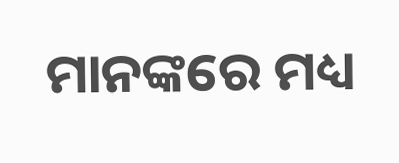ମାନଙ୍କରେ ମଧ୍ୟ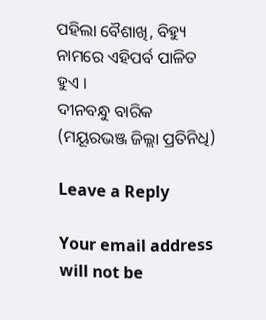ପହିଲା ବୈଶାଖି, ବିହ୍ୟୁ ନାମରେ ଏହିପର୍ବ ପାଳିତ ହୁଏ ।
ଦୀନବନ୍ଧୁ ବାରିକ (ମୟୂରଭଞ୍ଜ ଜିଲ୍ଲା ପ୍ରତିନିଧି)

Leave a Reply

Your email address will not be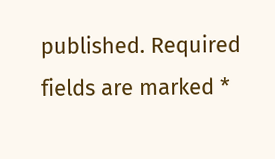published. Required fields are marked *